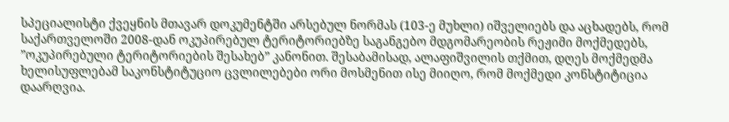სპეციალისტი ქვეყნის მთავარ დოკუმენტში არსებულ ნორმას (103-ე მუხლი) იშველიებს და აცხადებს, რომ საქართველოში 2008-დან ოკუპირებულ ტერიტორიებზე საგანგებო მდგომარეობის რეჟიმი მოქმედებს, ”ოკუპირებული ტერიტორიების შესახებ” კანონით. შესაბამისად, ალაფიშვილის თქმით, დღეს მოქმედმა ხელისუფლებამ საკონსტიტუციო ცვლილებები ორი მოსმენით ისე მიიღო, რომ მოქმედი კონსტიტიცია დაარღვია.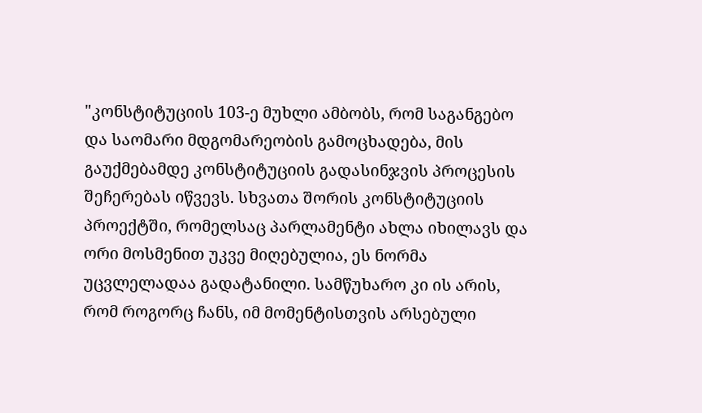"კონსტიტუციის 103-ე მუხლი ამბობს, რომ საგანგებო და საომარი მდგომარეობის გამოცხადება, მის გაუქმებამდე კონსტიტუციის გადასინჯვის პროცესის შეჩერებას იწვევს. სხვათა შორის კონსტიტუციის პროექტში, რომელსაც პარლამენტი ახლა იხილავს და ორი მოსმენით უკვე მიღებულია, ეს ნორმა უცვლელადაა გადატანილი. სამწუხარო კი ის არის, რომ როგორც ჩანს, იმ მომენტისთვის არსებული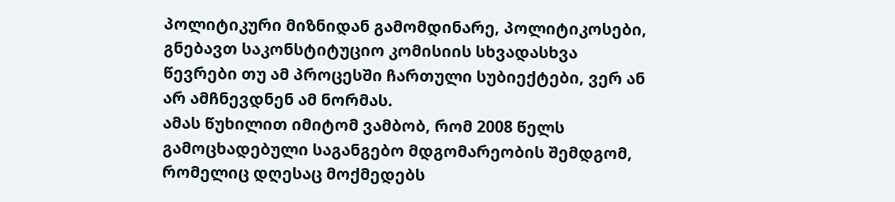პოლიტიკური მიზნიდან გამომდინარე, პოლიტიკოსები, გნებავთ საკონსტიტუციო კომისიის სხვადასხვა წევრები თუ ამ პროცესში ჩართული სუბიექტები, ვერ ან არ ამჩნევდნენ ამ ნორმას.
ამას წუხილით იმიტომ ვამბობ, რომ 2008 წელს გამოცხადებული საგანგებო მდგომარეობის შემდგომ, რომელიც დღესაც მოქმედებს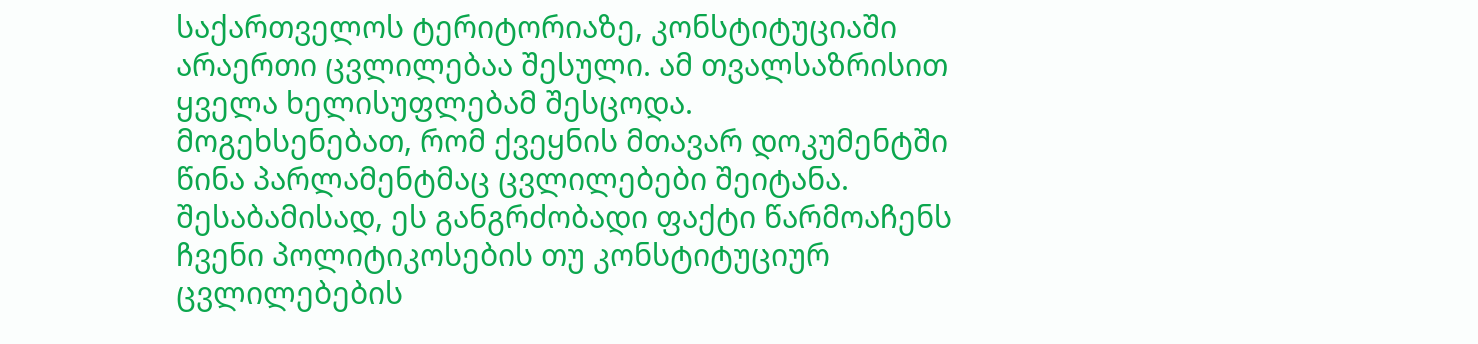საქართველოს ტერიტორიაზე, კონსტიტუციაში არაერთი ცვლილებაა შესული. ამ თვალსაზრისით ყველა ხელისუფლებამ შესცოდა.
მოგეხსენებათ, რომ ქვეყნის მთავარ დოკუმენტში წინა პარლამენტმაც ცვლილებები შეიტანა. შესაბამისად, ეს განგრძობადი ფაქტი წარმოაჩენს ჩვენი პოლიტიკოსების თუ კონსტიტუციურ ცვლილებების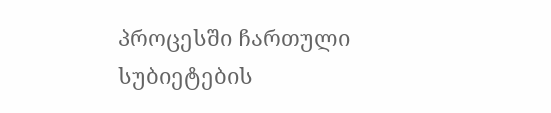პროცესში ჩართული სუბიეტების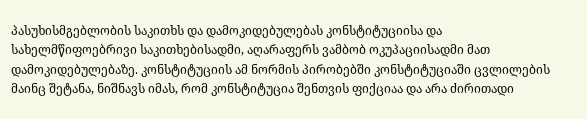პასუხისმგებლობის საკითხს და დამოკიდებულებას კონსტიტუციისა და სახელმწიფოებრივი საკითხებისადმი, აღარაფერს ვამბობ ოკუპაციისადმი მათ დამოკიდებულებაზე. კონსტიტუციის ამ ნორმის პირობებში კონსტიტუციაში ცვლილების მაინც შეტანა, ნიშნავს იმას, რომ კონსტიტუცია შენთვის ფიქციაა და არა ძირითადი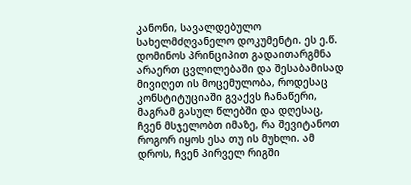კანონი, სავალდებულო სახელმძღვანელო დოკუმენტი. ეს ე.წ. დომინოს პრინციპით გადაითარგმნა არაერთ ცვლილებაში და შესაბამისად მივიღეთ ის მოცემულობა, როდესაც კონსტიტუციაში გვაქვს ჩანაწერი, მაგრამ გასულ წლებში და დღესაც, ჩვენ მსჯელობთ იმაზე, რა შევიტანოთ როგორ იყოს ესა თუ ის მუხლი. ამ დროს, ჩვენ პირველ რიგში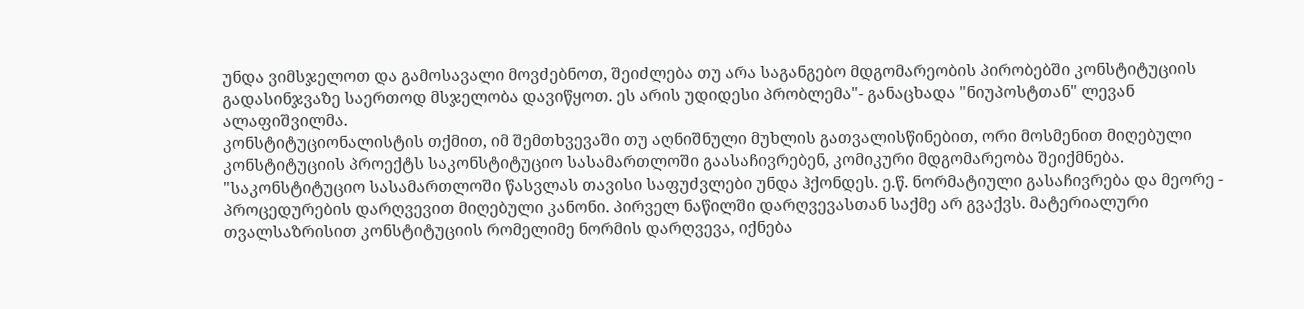უნდა ვიმსჯელოთ და გამოსავალი მოვძებნოთ, შეიძლება თუ არა საგანგებო მდგომარეობის პირობებში კონსტიტუციის გადასინჯვაზე საერთოდ მსჯელობა დავიწყოთ. ეს არის უდიდესი პრობლემა"- განაცხადა "ნიუპოსტთან" ლევან ალაფიშვილმა.
კონსტიტუციონალისტის თქმით, იმ შემთხვევაში თუ აღნიშნული მუხლის გათვალისწინებით, ორი მოსმენით მიღებული კონსტიტუციის პროექტს საკონსტიტუციო სასამართლოში გაასაჩივრებენ, კომიკური მდგომარეობა შეიქმნება.
"საკონსტიტუციო სასამართლოში წასვლას თავისი საფუძვლები უნდა ჰქონდეს. ე.წ. ნორმატიული გასაჩივრება და მეორე - პროცედურების დარღვევით მიღებული კანონი. პირველ ნაწილში დარღვევასთან საქმე არ გვაქვს. მატერიალური თვალსაზრისით კონსტიტუციის რომელიმე ნორმის დარღვევა, იქნება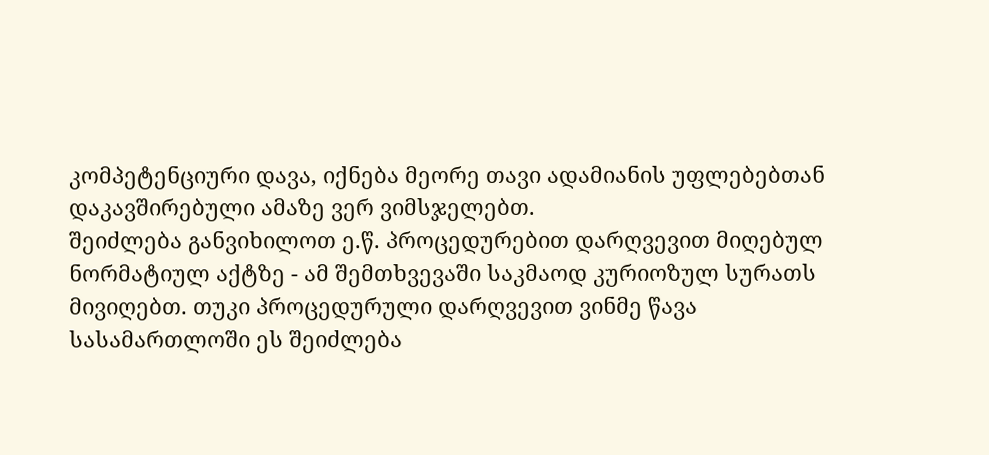კომპეტენციური დავა, იქნება მეორე თავი ადამიანის უფლებებთან დაკავშირებული ამაზე ვერ ვიმსჯელებთ.
შეიძლება განვიხილოთ ე.წ. პროცედურებით დარღვევით მიღებულ ნორმატიულ აქტზე - ამ შემთხვევაში საკმაოდ კურიოზულ სურათს მივიღებთ. თუკი პროცედურული დარღვევით ვინმე წავა სასამართლოში ეს შეიძლება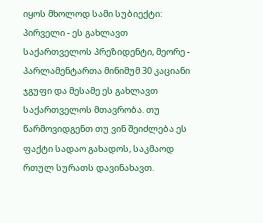იყოს მხოლოდ სამი სუბიექტი: პირველი - ეს გახლავთ საქართველოს პრეზიდენტი, მეორე - პარლამენტართა მინიმუმ 30 კაციანი ჯგუფი და მესამე ეს გახლავთ საქართველოს მთავრობა. თუ წარმოვიდგენთ თუ ვინ შეიძლება ეს ფაქტი სადაო გახადოს, საკმაოდ რთულ სურათს დავინახავთ.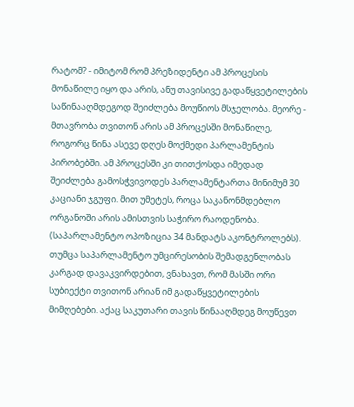რატომ? - იმიტომ რომ პრეზიდენტი ამ პროცესის მონაწილე იყო და არის, ანუ თავისივე გადაწყვეტილების საწინააღმდეგოდ შეიძლება მოუწიოს მსჯელობა. მეორე - მთავრობა თვითონ არის ამ პროცესში მონაწილე, როგორც წინა ასევე დღეს მოქმედი პარლამენტის პირობებში. ამ პროცესში კი თითქოსდა იმედად შეიძლება გამოსჭვივოდეს პარლამენტართა მინიმუმ 30 კაციანი ჯგუფი. მით უმეტეს, როცა საკანონმდებლო ორგანოში არის ამისთვის საჭირო რაოდენობა. (საპარლამენტო ოპოზიცია 34 მანდატს აკონტროლებს). თუმცა საპარლამენტო უმცირესობის შემადგენლობას კარგად დავაკვირდებით, ვნახავთ, რომ მასში ორი სუბიექტი თვითონ არიან იმ გადაწყვეტილების მიმღებები. აქაც საკუთარი თავის წინააღმდეგ მოუწევთ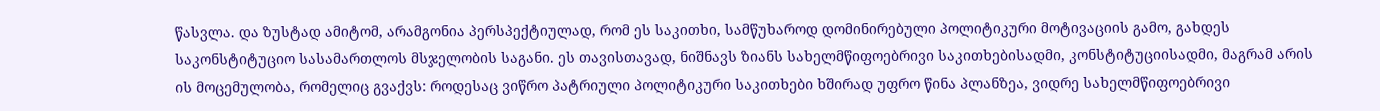წასვლა. და ზუსტად ამიტომ, არამგონია პერსპექტიულად, რომ ეს საკითხი, სამწუხაროდ დომინირებული პოლიტიკური მოტივაციის გამო, გახდეს საკონსტიტუციო სასამართლოს მსჯელობის საგანი. ეს თავისთავად, ნიშნავს ზიანს სახელმწიფოებრივი საკითხებისადმი, კონსტიტუციისადმი, მაგრამ არის ის მოცემულობა, რომელიც გვაქვს: როდესაც ვიწრო პატრიული პოლიტიკური საკითხები ხშირად უფრო წინა პლანზეა, ვიდრე სახელმწიფოებრივი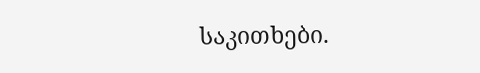საკითხები.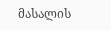მასალის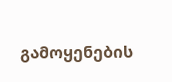გამოყენების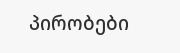პირობები